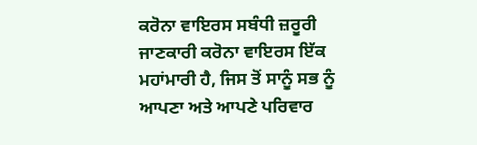ਕਰੋਨਾ ਵਾਇਰਸ ਸਬੰਧੀ ਜ਼ਰੂਰੀ ਜਾਣਕਾਰੀ ਕਰੋਨਾ ਵਾਇਰਸ ਇੱਕ ਮਹਾਂਮਾਰੀ ਹੈ, ਜਿਸ ਤੋਂ ਸਾਨੂੰ ਸਭ ਨੂੰ ਆਪਣਾ ਅਤੇ ਆਪਣੇ ਪਰਿਵਾਰ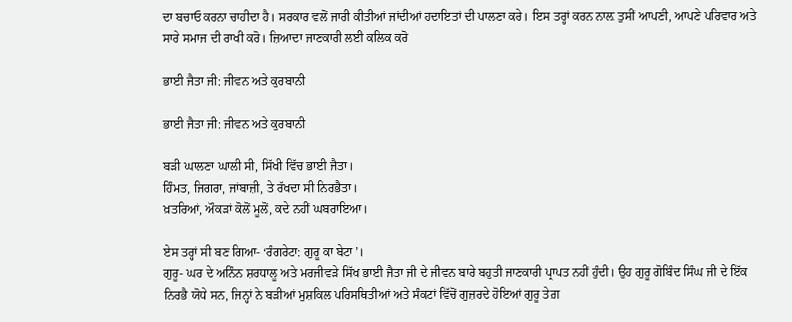ਦਾ ਬਚਾਓ ਕਰਨਾ ਚਾਹੀਦਾ ਹੈ। ਸਰਕਾਰ ਵਲੋਂ ਜਾਰੀ ਕੀਤੀਆਂ ਜਾਂਦੀਆਂ ਹਦਾਇਤਾਂ ਦੀ ਪਾਲਣਾ ਕਰੇ। ਇਸ ਤਰ੍ਹਾਂ ਕਰਨ ਨਾਲ਼ ਤੁਸੀਂ ਆਪਣੀ, ਆਪਣੇ ਪਰਿਵਾਰ ਅਤੇ ਸਾਰੇ ਸਮਾਜ ਦੀ ਰਾਖੀ ਕਰੋ। ਜ਼ਿਆਦਾ ਜਾਣਕਾਰੀ ਲਈ ਕਲਿਕ ਕਰੋ

ਭਾਈ ਜੈਤਾ ਜੀ: ਜੀਵਨ ਅਤੇ ਕੁਰਬਾਨੀ

ਭਾਈ ਜੈਤਾ ਜੀ: ਜੀਵਨ ਅਤੇ ਕੁਰਬਾਨੀ

ਬੜੀ ਘਾਲਣਾ ਘਾਲੀ ਸੀ, ਸਿੱਖੀ ਵਿੱਚ ਭਾਈ ਜੈਤਾ।
ਹਿੰਮਤ, ਜਿਗਰਾ, ਜਾਂਬਾਜ਼ੀ, ਤੇ ਰੱਖਦਾ ਸੀ ਨਿਰਭੈਤਾ।
ਖ਼ਤਰਿਆਂ, ਔਕੜਾਂ ਕੋਲੋਂ ਮੂਲੋਂ, ਕਦੇ ਨਹੀਂ ਘਬਰਾਇਆ।

ਏਸ ਤਰ੍ਹਾਂ ਸੀ ਬਣ ਗਿਆ- ‘ਰੰਗਰੇਟਾ: ਗੁਰੂ ਕਾ ਬੇਟਾ’।
ਗੁਰੂ- ਘਰ ਦੇ ਅਨਿੰਨ ਸ਼ਰਧਾਲੂ ਅਤੇ ਮਰਜੀਵੜੇ ਸਿੱਖ ਭਾਈ ਜੈਤਾ ਜੀ ਦੇ ਜੀਵਨ ਬਾਰੇ ਬਹੁਤੀ ਜਾਣਕਾਰੀ ਪ੍ਰਾਪਤ ਨਹੀਂ ਹੁੰਦੀ। ਉਹ ਗੁਰੂ ਗੋਬਿੰਦ ਸਿੰਘ ਜੀ ਦੇ ਇੱਕ ਨਿਰਭੈ ਯੋਧੇ ਸਨ, ਜਿਨ੍ਹਾਂ ਨੇ ਬੜੀਆਂ ਮੁਸ਼ਕਿਲ ਪਰਿਸਥਿਤੀਆਂ ਅਤੇ ਸੰਕਟਾਂ ਵਿੱਚੋਂ ਗੁਜ਼ਰਦੇ ਹੋਇਆਂ ਗੁਰੂ ਤੇਗ਼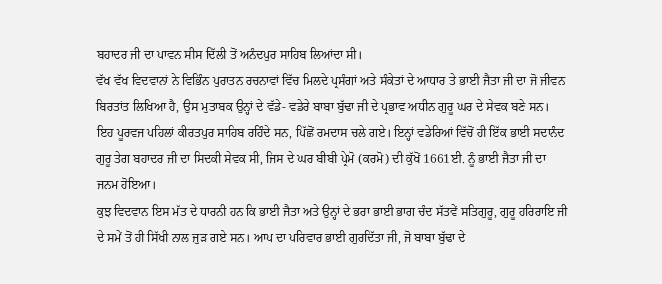ਬਹਾਦਰ ਜੀ ਦਾ ਪਾਵਨ ਸੀਸ ਦਿੱਲੀ ਤੋਂ ਅਨੰਦਪੁਰ ਸਾਹਿਬ ਲਿਆਂਦਾ ਸੀ।
ਵੱਖ ਵੱਖ ਵਿਦਵਾਨਾਂ ਨੇ ਵਿਭਿੰਨ ਪੁਰਾਤਨ ਰਚਨਾਵਾਂ ਵਿੱਚ ਮਿਲਦੇ ਪ੍ਰਸੰਗਾਂ ਅਤੇ ਸੰਕੇਤਾਂ ਦੇ ਆਧਾਰ ਤੇ ਭਾਈ ਜੈਤਾ ਜੀ ਦਾ ਜੋ ਜੀਵਨ ਬਿਰਤਾਂਤ ਲਿਖਿਆ ਹੈ, ਉਸ ਮੁਤਾਬਕ ਉਨ੍ਹਾਂ ਦੇ ਵੱਡੇ- ਵਡੇਰੇ ਬਾਬਾ ਬੁੱਢਾ ਜੀ ਦੇ ਪ੍ਰਭਾਵ ਅਧੀਨ ਗੁਰੂ ਘਰ ਦੇ ਸੇਵਕ ਬਣੇ ਸਨ। ਇਹ ਪੂਰਵਜ ਪਹਿਲਾਂ ਕੀਰਤਪੁਰ ਸਾਹਿਬ ਰਹਿੰਦੇ ਸਨ, ਪਿੱਛੋਂ ਰਮਦਾਸ ਚਲੇ ਗਏ। ਇਨ੍ਹਾਂ ਵਡੇਰਿਆਂ ਵਿੱਚੋਂ ਹੀ ਇੱਕ ਭਾਈ ਸਦਾਨੰਦ ਗੁਰੂ ਤੇਗ ਬਹਾਦਰ ਜੀ ਦਾ ਸਿਦਕੀ ਸੇਵਕ ਸੀ, ਜਿਸ ਦੇ ਘਰ ਬੀਬੀ ਪ੍ਰੇਮੋ (ਕਰਮੋ) ਦੀ ਕੁੱਖੋਂ 1661ਈ. ਨੂੰ ਭਾਈ ਜੈਤਾ ਜੀ ਦਾ ਜਨਮ ਹੋਇਆ।
ਕੁਝ ਵਿਦਵਾਨ ਇਸ ਮੱਤ ਦੇ ਧਾਰਨੀ ਹਨ ਕਿ ਭਾਈ ਜੈਤਾ ਅਤੇ ਉਨ੍ਹਾਂ ਦੇ ਭਰਾ ਭਾਈ ਭਾਗ ਚੰਦ ਸੱਤਵੇਂ ਸਤਿਗੁਰੂ, ਗੁਰੂ ਹਰਿਰਾਇ ਜੀ ਦੇ ਸਮੇਂ ਤੋਂ ਹੀ ਸਿੱਖੀ ਨਾਲ ਜੁੜ ਗਏ ਸਨ। ਆਪ ਦਾ ਪਰਿਵਾਰ ਭਾਈ ਗੁਰਦਿੱਤਾ ਜੀ, ਜੋ ਬਾਬਾ ਬੁੱਢਾ ਦੇ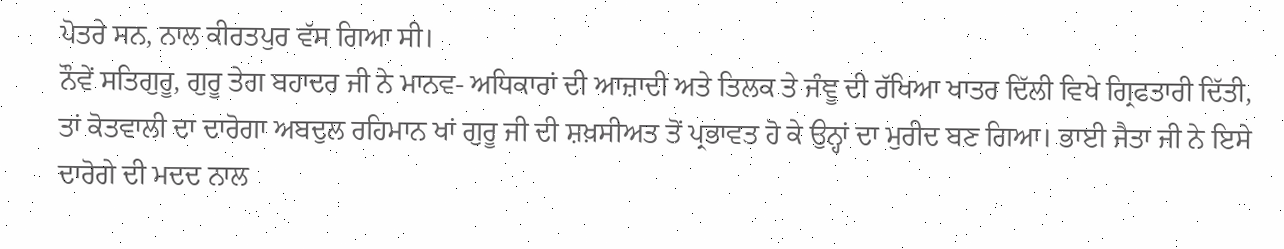ਪੋਤਰੇ ਸਨ, ਨਾਲ ਕੀਰਤਪੁਰ ਵੱਸ ਗਿਆ ਸੀ।
ਨੌਵੇਂ ਸਤਿਗੁਰੂ, ਗੁਰੂ ਤੇਗ ਬਹਾਦਰ ਜੀ ਨੇ ਮਾਨਵ- ਅਧਿਕਾਰਾਂ ਦੀ ਆਜ਼ਾਦੀ ਅਤੇ ਤਿਲਕ ਤੇ ਜੰਞੂ ਦੀ ਰੱਖਿਆ ਖਾਤਰ ਦਿੱਲੀ ਵਿਖੇ ਗ੍ਰਿਫਤਾਰੀ ਦਿੱਤੀ, ਤਾਂ ਕੋਤਵਾਲੀ ਦਾ ਦਾਰੋਗਾ ਅਬਦੁਲ ਰਹਿਮਾਨ ਖਾਂ ਗੁਰੂ ਜੀ ਦੀ ਸ਼ਖ਼ਸੀਅਤ ਤੋਂ ਪ੍ਰਭਾਵਤ ਹੋ ਕੇ ਉਨ੍ਹਾਂ ਦਾ ਮੁਰੀਦ ਬਣ ਗਿਆ। ਭਾਈ ਜੈਤਾ ਜੀ ਨੇ ਇਸੇ ਦਾਰੋਗੇ ਦੀ ਮਦਦ ਨਾਲ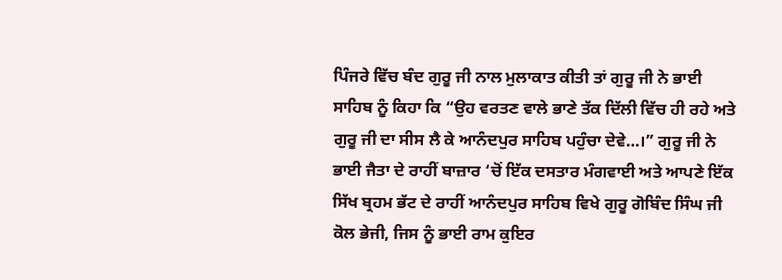ਪਿੰਜਰੇ ਵਿੱਚ ਬੰਦ ਗੁਰੂ ਜੀ ਨਾਲ ਮੁਲਾਕਾਤ ਕੀਤੀ ਤਾਂ ਗੁਰੂ ਜੀ ਨੇ ਭਾਈ ਸਾਹਿਬ ਨੂੰ ਕਿਹਾ ਕਿ “ਉਹ ਵਰਤਣ ਵਾਲੇ ਭਾਣੇ ਤੱਕ ਦਿੱਲੀ ਵਿੱਚ ਹੀ ਰਹੇ ਅਤੇ ਗੁਰੂ ਜੀ ਦਾ ਸੀਸ ਲੈ ਕੇ ਆਨੰਦਪੁਰ ਸਾਹਿਬ ਪਹੁੰਚਾ ਦੇਵੇ…।” ਗੁਰੂ ਜੀ ਨੇ ਭਾਈ ਜੈਤਾ ਦੇ ਰਾਹੀਂ ਬਾਜ਼ਾਰ ‘ਚੋਂ ਇੱਕ ਦਸਤਾਰ ਮੰਗਵਾਈ ਅਤੇ ਆਪਣੇ ਇੱਕ ਸਿੱਖ ਬ੍ਰਹਮ ਭੱਟ ਦੇ ਰਾਹੀਂ ਆਨੰਦਪੁਰ ਸਾਹਿਬ ਵਿਖੇ ਗੁਰੂ ਗੋਬਿੰਦ ਸਿੰਘ ਜੀ ਕੋਲ ਭੇਜੀ, ਜਿਸ ਨੂੰ ਭਾਈ ਰਾਮ ਕੁਇਰ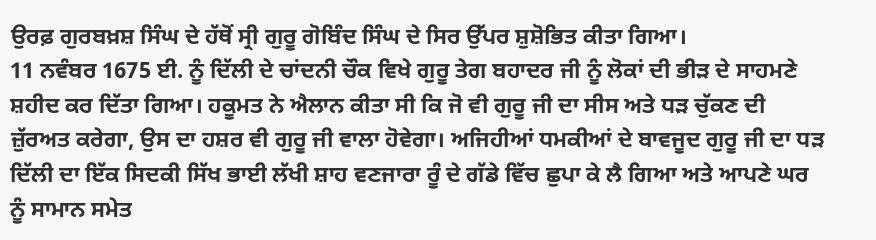ਉਰਫ਼ ਗੁਰਬਖ਼ਸ਼ ਸਿੰਘ ਦੇ ਹੱਥੋਂ ਸ੍ਰੀ ਗੁਰੂ ਗੋਬਿੰਦ ਸਿੰਘ ਦੇ ਸਿਰ ਉੱਪਰ ਸ਼ੁਸ਼ੋਭਿਤ ਕੀਤਾ ਗਿਆ।
11 ਨਵੰਬਰ 1675 ਈ. ਨੂੰ ਦਿੱਲੀ ਦੇ ਚਾਂਦਨੀ ਚੌਕ ਵਿਖੇ ਗੁਰੂ ਤੇਗ ਬਹਾਦਰ ਜੀ ਨੂੰ ਲੋਕਾਂ ਦੀ ਭੀੜ ਦੇ ਸਾਹਮਣੇ ਸ਼ਹੀਦ ਕਰ ਦਿੱਤਾ ਗਿਆ। ਹਕੂਮਤ ਨੇ ਐਲਾਨ ਕੀਤਾ ਸੀ ਕਿ ਜੋ ਵੀ ਗੁਰੂ ਜੀ ਦਾ ਸੀਸ ਅਤੇ ਧੜ ਚੁੱਕਣ ਦੀ ਜ਼ੁੱਰਅਤ ਕਰੇਗਾ, ਉਸ ਦਾ ਹਸ਼ਰ ਵੀ ਗੁਰੂ ਜੀ ਵਾਲਾ ਹੋਵੇਗਾ। ਅਜਿਹੀਆਂ ਧਮਕੀਆਂ ਦੇ ਬਾਵਜੂਦ ਗੁਰੂ ਜੀ ਦਾ ਧੜ ਦਿੱਲੀ ਦਾ ਇੱਕ ਸਿਦਕੀ ਸਿੱਖ ਭਾਈ ਲੱਖੀ ਸ਼ਾਹ ਵਣਜਾਰਾ ਰੂੰ ਦੇ ਗੱਡੇ ਵਿੱਚ ਛੁਪਾ ਕੇ ਲੈ ਗਿਆ ਅਤੇ ਆਪਣੇ ਘਰ ਨੂੰ ਸਾਮਾਨ ਸਮੇਤ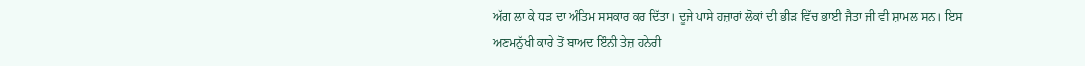ਅੱਗ ਲਾ ਕੇ ਧੜ ਦਾ ਅੰਤਿਮ ਸਸਕਾਰ ਕਰ ਦਿੱਤਾ। ਦੂਜੇ ਪਾਸੇ ਹਜ਼ਾਰਾਂ ਲੋਕਾਂ ਦੀ ਭੀੜ ਵਿੱਚ ਭਾਈ ਜੈਤਾ ਜੀ ਵੀ ਸ਼ਾਮਲ ਸਨ। ਇਸ ਅਣਮਨੁੱਖੀ ਕਾਰੇ ਤੋਂ ਬਾਅਦ ਇੰਨੀ ਤੇਜ਼ ਹਨੇਰੀ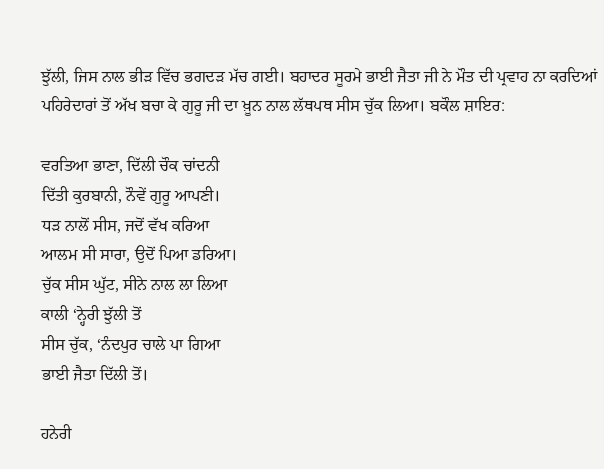ਝੁੱਲੀ, ਜਿਸ ਨਾਲ ਭੀੜ ਵਿੱਚ ਭਗਦੜ ਮੱਚ ਗਈ। ਬਹਾਦਰ ਸੂਰਮੇ ਭਾਈ ਜੈਤਾ ਜੀ ਨੇ ਮੌਤ ਦੀ ਪ੍ਰਵਾਹ ਨਾ ਕਰਦਿਆਂ ਪਹਿਰੇਦਾਰਾਂ ਤੋਂ ਅੱਖ ਬਚਾ ਕੇ ਗੁਰੂ ਜੀ ਦਾ ਖ਼ੂਨ ਨਾਲ ਲੱਥਪਥ ਸੀਸ ਚੁੱਕ ਲਿਆ। ਬਕੌਲ ਸ਼ਾਇਰ:

ਵਰਤਿਆ ਭਾਣਾ, ਦਿੱਲੀ ਚੌਕ ਚਾਂਦਨੀ
ਦਿੱਤੀ ਕੁਰਬਾਨੀ, ਨੌਵੇਂ ਗੁਰੂ ਆਪਣੀ।
ਧੜ ਨਾਲੋਂ ਸੀਸ, ਜਦੋਂ ਵੱਖ ਕਰਿਆ
ਆਲਮ ਸੀ ਸਾਰਾ, ਉਦੋਂ ਪਿਆ ਡਰਿਆ।
ਚੁੱਕ ਸੀਸ ਘੁੱਟ, ਸੀਨੇ ਨਾਲ ਲਾ ਲਿਆ
ਕਾਲੀ ‘ਨ੍ਹੇਰੀ ਝੁੱਲੀ ਤੋਂ
ਸੀਸ ਚੁੱਕ, ‘ਨੰਦਪੁਰ ਚਾਲੇ ਪਾ ਗਿਆ
ਭਾਈ ਜੈਤਾ ਦਿੱਲੀ ਤੋਂ।

ਹਨੇਰੀ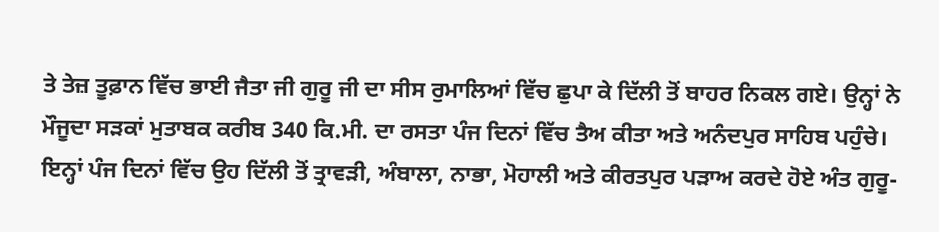ਤੇ ਤੇਜ਼ ਤੂਫ਼ਾਨ ਵਿੱਚ ਭਾਈ ਜੈਤਾ ਜੀ ਗੁਰੂ ਜੀ ਦਾ ਸੀਸ ਰੁਮਾਲਿਆਂ ਵਿੱਚ ਛੁਪਾ ਕੇ ਦਿੱਲੀ ਤੋਂ ਬਾਹਰ ਨਿਕਲ ਗਏ। ਉਨ੍ਹਾਂ ਨੇ ਮੌਜੂਦਾ ਸੜਕਾਂ ਮੁਤਾਬਕ ਕਰੀਬ 340 ਕਿ.ਮੀ. ਦਾ ਰਸਤਾ ਪੰਜ ਦਿਨਾਂ ਵਿੱਚ ਤੈਅ ਕੀਤਾ ਅਤੇ ਅਨੰਦਪੁਰ ਸਾਹਿਬ ਪਹੁੰਚੇ। ਇਨ੍ਹਾਂ ਪੰਜ ਦਿਨਾਂ ਵਿੱਚ ਉਹ ਦਿੱਲੀ ਤੋਂ ਤ੍ਰਾਵੜੀ, ਅੰਬਾਲਾ, ਨਾਭਾ, ਮੋਹਾਲੀ ਅਤੇ ਕੀਰਤਪੁਰ ਪੜਾਅ ਕਰਦੇ ਹੋਏ ਅੰਤ ਗੁਰੂ-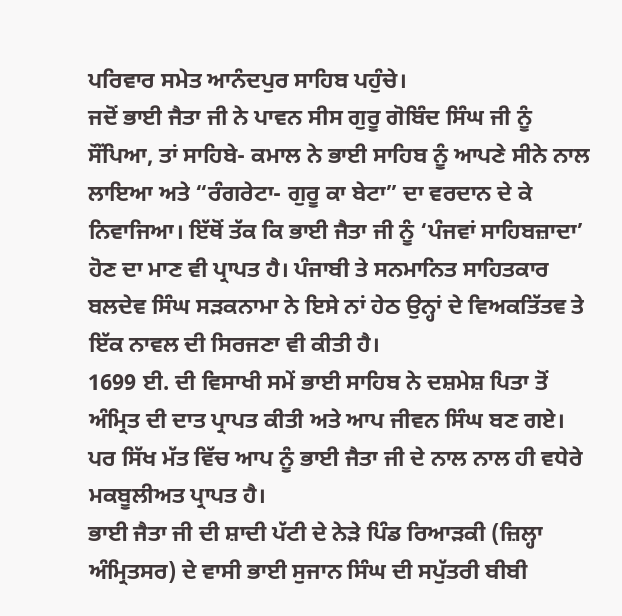ਪਰਿਵਾਰ ਸਮੇਤ ਆਨੰਦਪੁਰ ਸਾਹਿਬ ਪਹੁੰਚੇ।
ਜਦੋਂ ਭਾਈ ਜੈਤਾ ਜੀ ਨੇ ਪਾਵਨ ਸੀਸ ਗੁਰੂ ਗੋਬਿੰਦ ਸਿੰਘ ਜੀ ਨੂੰ ਸੌਂਪਿਆ, ਤਾਂ ਸਾਹਿਬੇ- ਕਮਾਲ ਨੇ ਭਾਈ ਸਾਹਿਬ ਨੂੰ ਆਪਣੇ ਸੀਨੇ ਨਾਲ ਲਾਇਆ ਅਤੇ “ਰੰਗਰੇਟਾ- ਗੁਰੂ ਕਾ ਬੇਟਾ” ਦਾ ਵਰਦਾਨ ਦੇ ਕੇ ਨਿਵਾਜਿਆ। ਇੱਥੋਂ ਤੱਕ ਕਿ ਭਾਈ ਜੈਤਾ ਜੀ ਨੂੰ ‘ਪੰਜਵਾਂ ਸਾਹਿਬਜ਼ਾਦਾ’ ਹੋਣ ਦਾ ਮਾਣ ਵੀ ਪ੍ਰਾਪਤ ਹੈ। ਪੰਜਾਬੀ ਤੇ ਸਨਮਾਨਿਤ ਸਾਹਿਤਕਾਰ ਬਲਦੇਵ ਸਿੰਘ ਸੜਕਨਾਮਾ ਨੇ ਇਸੇ ਨਾਂ ਹੇਠ ਉਨ੍ਹਾਂ ਦੇ ਵਿਅਕਤਿੱਤਵ ਤੇ ਇੱਕ ਨਾਵਲ ਦੀ ਸਿਰਜਣਾ ਵੀ ਕੀਤੀ ਹੈ।
1699 ਈ. ਦੀ ਵਿਸਾਖੀ ਸਮੇਂ ਭਾਈ ਸਾਹਿਬ ਨੇ ਦਸ਼ਮੇਸ਼ ਪਿਤਾ ਤੋਂ ਅੰਮ੍ਰਿਤ ਦੀ ਦਾਤ ਪ੍ਰਾਪਤ ਕੀਤੀ ਅਤੇ ਆਪ ਜੀਵਨ ਸਿੰਘ ਬਣ ਗਏ। ਪਰ ਸਿੱਖ ਮੱਤ ਵਿੱਚ ਆਪ ਨੂੰ ਭਾਈ ਜੈਤਾ ਜੀ ਦੇ ਨਾਲ ਨਾਲ ਹੀ ਵਧੇਰੇ ਮਕਬੂਲੀਅਤ ਪ੍ਰਾਪਤ ਹੈ।
ਭਾਈ ਜੈਤਾ ਜੀ ਦੀ ਸ਼ਾਦੀ ਪੱਟੀ ਦੇ ਨੇੜੇ ਪਿੰਡ ਰਿਆੜਕੀ (ਜ਼ਿਲ੍ਹਾ ਅੰਮ੍ਰਿਤਸਰ) ਦੇ ਵਾਸੀ ਭਾਈ ਸੁਜਾਨ ਸਿੰਘ ਦੀ ਸਪੁੱਤਰੀ ਬੀਬੀ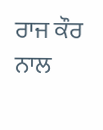ਰਾਜ ਕੌਰ ਨਾਲ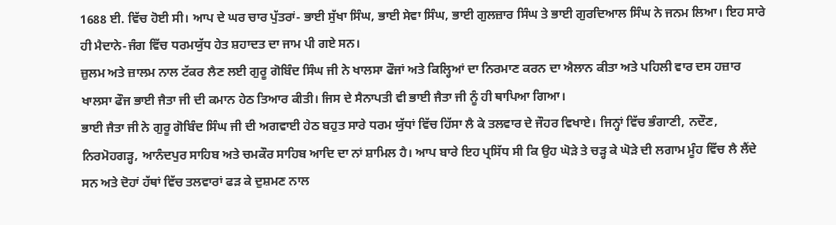1688 ਈ. ਵਿੱਚ ਹੋਈ ਸੀ। ਆਪ ਦੇ ਘਰ ਚਾਰ ਪੁੱਤਰਾਂ- ਭਾਈ ਸੁੱਖਾ ਸਿੰਘ, ਭਾਈ ਸੇਵਾ ਸਿੰਘ, ਭਾਈ ਗੁਲਜ਼ਾਰ ਸਿੰਘ ਤੇ ਭਾਈ ਗੁਰਦਿਆਲ ਸਿੰਘ ਨੇ ਜਨਮ ਲਿਆ। ਇਹ ਸਾਰੇ ਹੀ ਮੈਦਾਨੇ-ਜੰਗ ਵਿੱਚ ਧਰਮਯੁੱਧ ਹੇਤ ਸ਼ਹਾਦਤ ਦਾ ਜਾਮ ਪੀ ਗਏ ਸਨ।
ਜ਼ੁਲਮ ਅਤੇ ਜ਼ਾਲਮ ਨਾਲ ਟੱਕਰ ਲੈਣ ਲਈ ਗੁਰੂ ਗੋਬਿੰਦ ਸਿੰਘ ਜੀ ਨੇ ਖਾਲਸਾ ਫੌਜਾਂ ਅਤੇ ਕਿਲ੍ਹਿਆਂ ਦਾ ਨਿਰਮਾਣ ਕਰਨ ਦਾ ਐਲਾਨ ਕੀਤਾ ਅਤੇ ਪਹਿਲੀ ਵਾਰ ਦਸ ਹਜ਼ਾਰ ਖਾਲਸਾ ਫੌਜ ਭਾਈ ਜੈਤਾ ਜੀ ਦੀ ਕਮਾਨ ਹੇਠ ਤਿਆਰ ਕੀਤੀ। ਜਿਸ ਦੇ ਸੈਨਾਪਤੀ ਵੀ ਭਾਈ ਜੈਤਾ ਜੀ ਨੂੰ ਹੀ ਥਾਪਿਆ ਗਿਆ।
ਭਾਈ ਜੈਤਾ ਜੀ ਨੇ ਗੁਰੂ ਗੋਬਿੰਦ ਸਿੰਘ ਜੀ ਦੀ ਅਗਵਾਈ ਹੇਠ ਬਹੁਤ ਸਾਰੇ ਧਰਮ ਯੁੱਧਾਂ ਵਿੱਚ ਹਿੱਸਾ ਲੈ ਕੇ ਤਲਵਾਰ ਦੇ ਜੌਹਰ ਵਿਖਾਏ। ਜਿਨ੍ਹਾਂ ਵਿੱਚ ਭੰਗਾਣੀ, ਨਦੌਣ, ਨਿਰਮੋਹਗੜ੍ਹ, ਆਨੰਦਪੁਰ ਸਾਹਿਬ ਅਤੇ ਚਮਕੌਰ ਸਾਹਿਬ ਆਦਿ ਦਾ ਨਾਂ ਸ਼ਾਮਿਲ ਹੈ। ਆਪ ਬਾਰੇ ਇਹ ਪ੍ਰਸਿੱਧ ਸੀ ਕਿ ਉਹ ਘੋੜੇ ਤੇ ਚੜ੍ਹ ਕੇ ਘੋੜੇ ਦੀ ਲਗਾਮ ਮੂੰਹ ਵਿੱਚ ਲੈ ਲੈਂਦੇ ਸਨ ਅਤੇ ਦੋਹਾਂ ਹੱਥਾਂ ਵਿੱਚ ਤਲਵਾਰਾਂ ਫੜ ਕੇ ਦੁਸ਼ਮਣ ਨਾਲ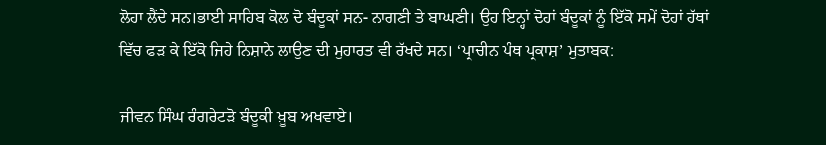ਲੋਹਾ ਲੈਂਦੇ ਸਨ।ਭਾਈ ਸਾਹਿਬ ਕੋਲ ਦੋ ਬੰਦੂਕਾਂ ਸਨ- ਨਾਗਣੀ ਤੇ ਬਾਘਣੀ। ਉਹ ਇਨ੍ਹਾਂ ਦੋਹਾਂ ਬੰਦੂਕਾਂ ਨੂੰ ਇੱਕੋ ਸਮੇਂ ਦੋਹਾਂ ਹੱਥਾਂ ਵਿੱਚ ਫੜ ਕੇ ਇੱਕੋ ਜਿਹੇ ਨਿਸ਼ਾਨੇ ਲਾਉਣ ਦੀ ਮੁਹਾਰਤ ਵੀ ਰੱਖਦੇ ਸਨ। ‘ਪ੍ਰਾਚੀਨ ਪੰਥ ਪ੍ਰਕਾਸ਼’ ਮੁਤਾਬਕ:

ਜੀਵਨ ਸਿੰਘ ਰੰਗਰੇਟੜੋ ਬੰਦੂਕੀ ਖ਼ੂਬ ਅਖਵਾਏ।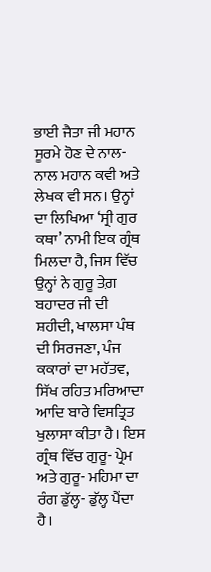ਭਾਈ ਜੈਤਾ ਜੀ ਮਹਾਨ ਸੂਰਮੇ ਹੋਣ ਦੇ ਨਾਲ- ਨਾਲ ਮਹਾਨ ਕਵੀ ਅਤੇ ਲੇਖਕ ਵੀ ਸਨ। ਉਨ੍ਹਾਂ ਦਾ ਲਿਖਿਆ ‘ਸ੍ਰੀ ਗੁਰ ਕਥਾ’ ਨਾਮੀ ਇਕ ਗ੍ਰੰਥ ਮਿਲਦਾ ਹੈ, ਜਿਸ ਵਿੱਚ ਉਨ੍ਹਾਂ ਨੇ ਗੁਰੂ ਤੇਗ਼ ਬਹਾਦਰ ਜੀ ਦੀ ਸ਼ਹੀਦੀ, ਖਾਲਸਾ ਪੰਥ ਦੀ ਸਿਰਜਣਾ, ਪੰਜ ਕਕਾਰਾਂ ਦਾ ਮਹੱਤਵ, ਸਿੱਖ ਰਹਿਤ ਮਰਿਆਦਾ ਆਦਿ ਬਾਰੇ ਵਿਸਤ੍ਰਿਤ ਖੁਲਾਸਾ ਕੀਤਾ ਹੈ। ਇਸ ਗ੍ਰੰਥ ਵਿੱਚ ਗੁਰੂ- ਪ੍ਰੇਮ ਅਤੇ ਗੁਰੂ- ਮਹਿਮਾ ਦਾ ਰੰਗ ਡੁੱਲ੍ਹ- ਡੁੱਲ੍ਹ ਪੈਂਦਾ ਹੈ।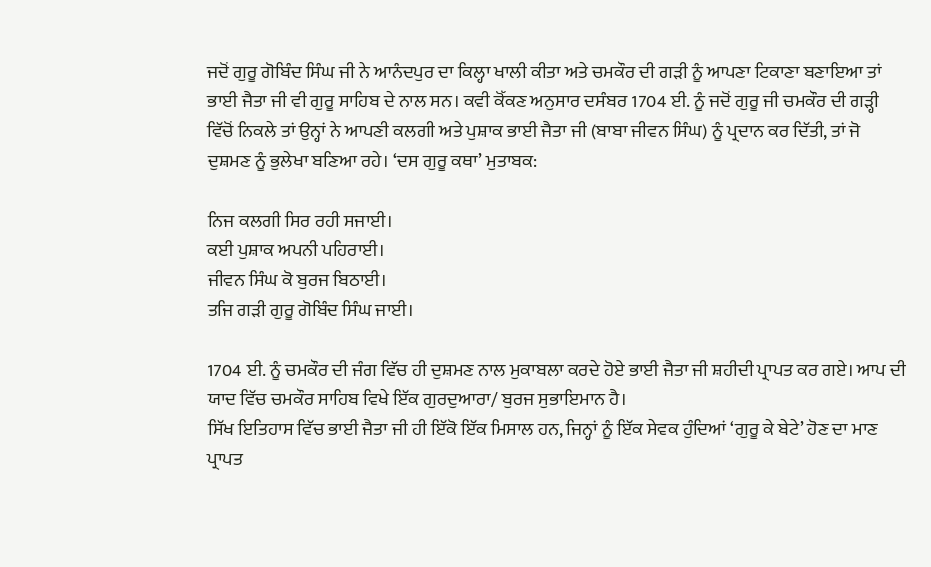ਜਦੋਂ ਗੁਰੂ ਗੋਬਿੰਦ ਸਿੰਘ ਜੀ ਨੇ ਆਨੰਦਪੁਰ ਦਾ ਕਿਲ੍ਹਾ ਖਾਲੀ ਕੀਤਾ ਅਤੇ ਚਮਕੌਰ ਦੀ ਗੜੀ ਨੂੰ ਆਪਣਾ ਟਿਕਾਣਾ ਬਣਾਇਆ ਤਾਂ ਭਾਈ ਜੈਤਾ ਜੀ ਵੀ ਗੁਰੂ ਸਾਹਿਬ ਦੇ ਨਾਲ ਸਨ। ਕਵੀ ਕੋੱਕਣ ਅਨੁਸਾਰ ਦਸੰਬਰ 1704 ਈ. ਨੂੰ ਜਦੋਂ ਗੁਰੂ ਜੀ ਚਮਕੌਰ ਦੀ ਗੜ੍ਹੀ ਵਿੱਚੋਂ ਨਿਕਲੇ ਤਾਂ ਉਨ੍ਹਾਂ ਨੇ ਆਪਣੀ ਕਲਗੀ ਅਤੇ ਪੁਸ਼ਾਕ ਭਾਈ ਜੈਤਾ ਜੀ (ਬਾਬਾ ਜੀਵਨ ਸਿੰਘ) ਨੂੰ ਪ੍ਰਦਾਨ ਕਰ ਦਿੱਤੀ, ਤਾਂ ਜੋ ਦੁਸ਼ਮਣ ਨੂੰ ਭੁਲੇਖਾ ਬਣਿਆ ਰਹੇ। ‘ਦਸ ਗੁਰੂ ਕਥਾ’ ਮੁਤਾਬਕ:

ਨਿਜ ਕਲਗੀ ਸਿਰ ਰਹੀ ਸਜਾਈ।
ਕਈ ਪੁਸ਼ਾਕ ਅਪਨੀ ਪਹਿਰਾਈ।
ਜੀਵਨ ਸਿੰਘ ਕੋ ਬੁਰਜ ਬਿਠਾਈ।
ਤਜਿ ਗੜੀ ਗੁਰੂ ਗੋਬਿੰਦ ਸਿੰਘ ਜਾਈ।

1704 ਈ. ਨੂੰ ਚਮਕੌਰ ਦੀ ਜੰਗ ਵਿੱਚ ਹੀ ਦੁਸ਼ਮਣ ਨਾਲ ਮੁਕਾਬਲਾ ਕਰਦੇ ਹੋਏ ਭਾਈ ਜੈਤਾ ਜੀ ਸ਼ਹੀਦੀ ਪ੍ਰਾਪਤ ਕਰ ਗਏ। ਆਪ ਦੀ ਯਾਦ ਵਿੱਚ ਚਮਕੌਰ ਸਾਹਿਬ ਵਿਖੇ ਇੱਕ ਗੁਰਦੁਆਰਾ/ ਬੁਰਜ ਸੁਭਾਇਮਾਨ ਹੈ।
ਸਿੱਖ ਇਤਿਹਾਸ ਵਿੱਚ ਭਾਈ ਜੈਤਾ ਜੀ ਹੀ ਇੱਕੋ ਇੱਕ ਮਿਸਾਲ ਹਨ, ਜਿਨ੍ਹਾਂ ਨੂੰ ਇੱਕ ਸੇਵਕ ਹੁੰਦਿਆਂ ‘ਗੁਰੂ ਕੇ ਬੇਟੇ’ ਹੋਣ ਦਾ ਮਾਣ ਪ੍ਰਾਪਤ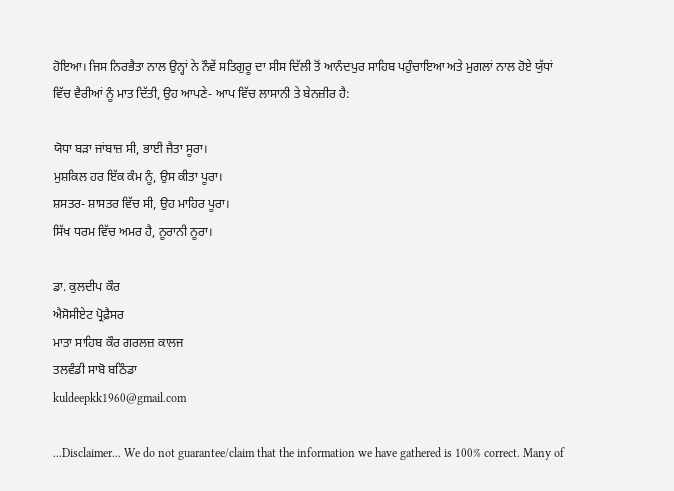ਹੋਇਆ। ਜਿਸ ਨਿਰਭੈਤਾ ਨਾਲ ਉਨ੍ਹਾਂ ਨੇ ਨੌਵੇਂ ਸਤਿਗੁਰੂ ਦਾ ਸੀਸ ਦਿੱਲੀ ਤੋਂ ਆਨੰਦਪੁਰ ਸਾਹਿਬ ਪਹੁੰਚਾਇਆ ਅਤੇ ਮੁਗਲਾਂ ਨਾਲ ਹੋਏ ਯੁੱਧਾਂ ਵਿੱਚ ਵੈਰੀਆਂ ਨੂੰ ਮਾਤ ਦਿੱਤੀ, ਉਹ ਆਪਣੇ- ਆਪ ਵਿੱਚ ਲਾਸਾਨੀ ਤੇ ਬੇਨਜ਼ੀਰ ਹੈ:

ਯੋਧਾ ਬੜਾ ਜਾਂਬਾਜ਼ ਸੀ, ਭਾਈ ਜੈਤਾ ਸੂਰਾ।
ਮੁਸ਼ਕਿਲ ਹਰ ਇੱਕ ਕੰਮ ਨੂੰ, ਉਸ ਕੀਤਾ ਪੂਰਾ।
ਸ਼ਸਤਰ- ਸ਼ਾਸਤਰ ਵਿੱਚ ਸੀ, ਉਹ ਮਾਹਿਰ ਪੂਰਾ।
ਸਿੱਖ ਧਰਮ ਵਿੱਚ ਅਮਰ ਹੈ, ਨੂਰਾਨੀ ਨੂਰਾ।

ਡਾ. ਕੁਲਦੀਪ ਕੌਰ
ਐਸੋਸੀਏਟ ਪ੍ਰੋਫ਼ੈਸਰ
ਮਾਤਾ ਸਾਹਿਬ ਕੌਰ ਗਰਲਜ਼ ਕਾਲਜ
ਤਲਵੰਡੀ ਸਾਬੋ ਬਠਿੰਡਾ
kuldeepkk1960@gmail.com

...Disclaimer... We do not guarantee/claim that the information we have gathered is 100% correct. Many of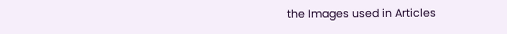the Images used in Articles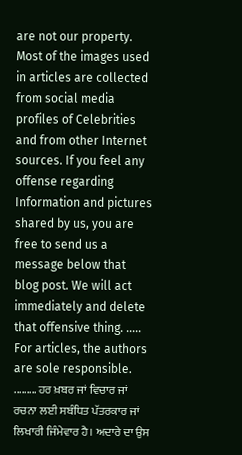are not our property. Most of the images used in articles are collected from social media profiles of Celebrities and from other Internet sources. If you feel any offense regarding Information and pictures shared by us, you are free to send us a message below that blog post. We will act immediately and delete that offensive thing. ..... For articles, the authors are sole responsible. ......... ਹਰ ਖ਼ਬਰ ਜਾਂ ਵਿਚਾਰ ਜਾਂ ਰਚਨਾ ਲਈ ਸਬੰਧਿਤ ਪੱਤਰਕਾਰ ਜਾਂ ਲਿਖਾਰੀ ਜਿੰਮੇਵਾਰ ਹੈ। ਅਦਾਰੇ ਦਾ ਉਸ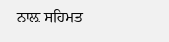ਨਾਲ਼ ਸਹਿਮਤ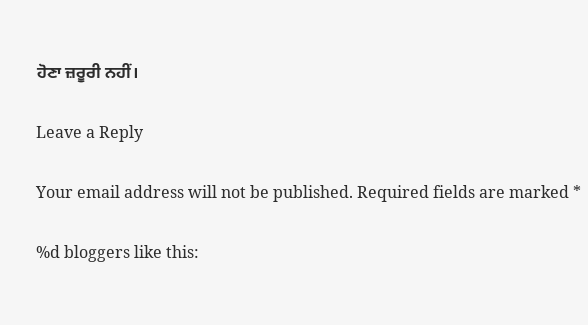ਹੋਣਾ ਜ਼ਰੂਰੀ ਨਹੀਂ।

Leave a Reply

Your email address will not be published. Required fields are marked *

%d bloggers like this: